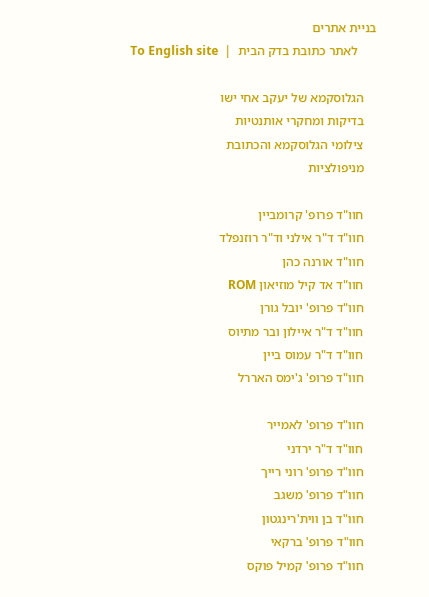בניית אתרים
      לאתר כתובת בדק הבית  |  To English site

    הגלוסקמא של יעקב אחי ישו
    בדיקות ומחקרי אותנטיות
    צילומי הגלוסקמא והכתובת
    מניפולציות

    חוו"ד פרופ' קרומביין
    חוו"ד ד"ר אילני וד"ר רוזנפלד
    חוו"ד אורנה כהן
    חוו"ד אד קיל מוזיאון ROM
    חוו"ד פרופ' יובל גורן
    חוו"ד ד"ר איילון ובר מתיוס
    חוו"ד ד"ר עמוס ביין
    חוו"ד פרופ' ג'ימס האררל

    חוו"ד פרופ' לאמייר
    חוו"ד ד"ר ירדני
    חוו"ד פרופ' רוני רייך
    חוו"ד פרופ' משגב
    חוו"ד בן ווית'רינגטון
    חוו"ד פרופ' ברקאי
    חוו"ד פרופ' קמיל פוקס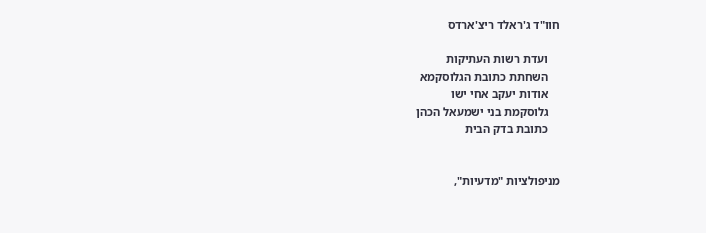חוו"ד ג'ראלד ריצ'ארדס

    ועדת רשות העתיקות
    השחתת כתובת הגלוסקמא
    אודות יעקב אחי ישו
    גלוסקמת בני ישמעאל הכהן
    כתובת בדק הבית


מניפולציות "מדעיות",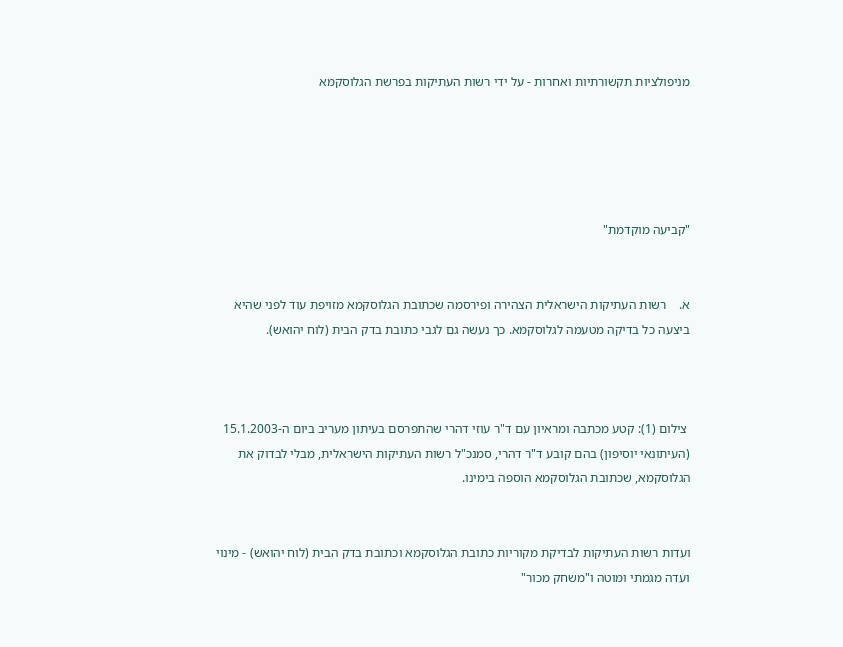מניפולציות תקשורתיות ואחרות - על ידי רשות העתיקות בפרשת הגלוסקמא





"קביעה מוקדמת"


א.    רשות העתיקות הישראלית הצהירה ופירסמה שכתובת הגלוסקמא מזויפת עוד לפני שהיא ביצעה כל בדיקה מטעמה לגלוסקמא. כך נעשה גם לגבי כתובת בדק הבית (לוח יהואש).



 צילום (1): קטע מכתבה ומראיון עם ד"ר עוזי דהרי שהתפרסם בעיתון מעריב ביום ה-15.1.2003 (העיתונאי יוסיפון) בהם קובע ד"ר דהרי, סמנכ"ל רשות העתיקות הישראלית, מבלי לבדוק את הגלוסקמא, שכתובת הגלוסקמא הוספה בימינו.


ועדות רשות העתיקות לבדיקת מקוריות כתובת הגלוסקמא וכתובת בדק הבית (לוח יהואש) - מינוי ועדה מגמתי ומוטה ו"משחק מכור"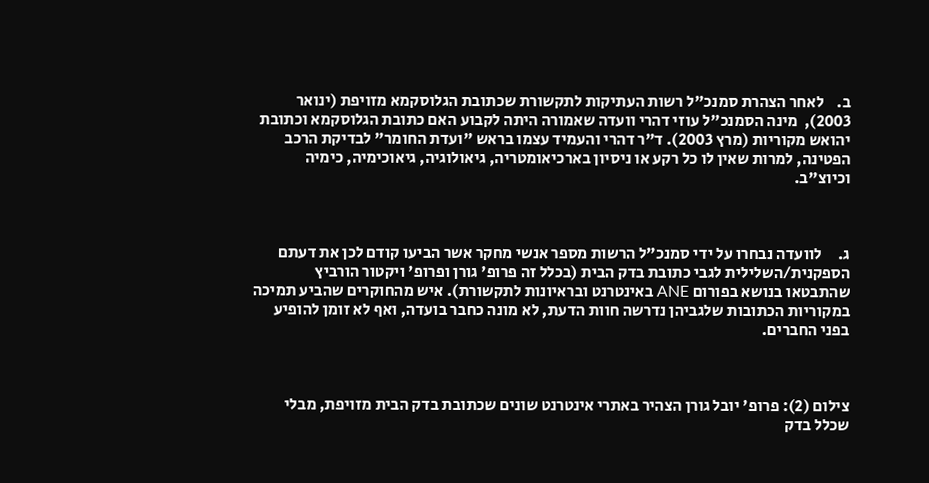ב.    לאחר הצהרת סמנכ"ל רשות העתיקות לתקשורת שכתובת הגלוסקמא מזויפת (ינואר 2003),  מינה הסמנכ"ל עוזי דהרי וועדה שאמורה היתה לקבוע האם כתובת הגלוסקמא וכתובת יהואש מקוריות (מרץ 2003). ד"ר דהרי והעמיד עצמו בראש "ועדת החומר" לבדיקת הרכב הפטינה, למרות שאין לו כל רקע או ניסיון בארכיאומטריה, גיאולוגיה, גיאוכימיה, כימיה וכיוצ"ב.



ג.     לוועדה נבחרו על ידי סמנכ"ל הרשות מספר אנשי מחקר אשר הביעו קודם לכן את דעתם הספקנית/השלילית לגבי כתובת בדק הבית (בכלל זה פרופ' גורן ופרופ' ויקטור הורביץ שהתבטאו בנושא בפורום ANE באינטרנט ובראיונות לתקשורת). איש מהחוקרים שהביע תמיכה במקוריות הכתובות שלגביהן נדרשה חוות הדעת, לא מונה כחבר בועדה, ואף לא זומן להופיע בפני החברים.



צילום (2): פרופ' יובל גורן הצהיר באתרי אינטרנט שונים שכתובת בדק הבית מזויפת, מבלי שכלל בדק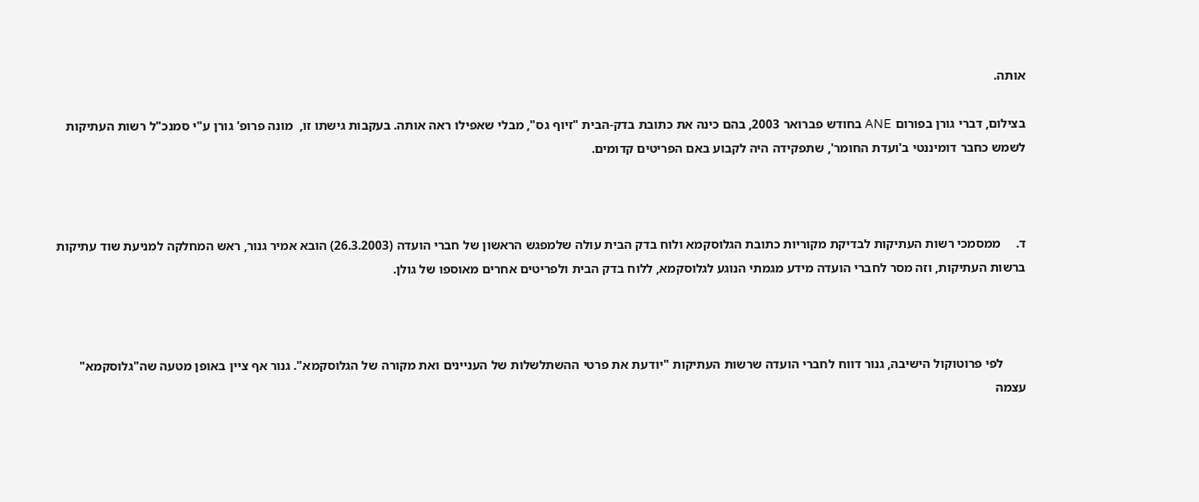אותה.

בצילום, דברי גורן בפורום ANE בחודש פברואר 2003, בהם כינה את כתובת בדק-הבית "זיוף גס", מבלי שאפילו ראה אותה. בעקבות גישתו זו,  מונה פרופ' גורן ע"י סמנכ"ל רשות העתיקות לשמש כחבר דומיננטי ב'ועדת החומר', שתפקידה היה לקבוע באם הפריטים קדומים.



ד.     ממסמכי רשות העתיקות לבדיקת מקוריות כתובת הגלוסקמא ולוח בדק הבית עולה שלמפגש הראשון של חברי הועדה (26.3.2003) הובא אמיר גנור, ראש המחלקה למניעת שוד עתיקות ברשות העתיקות, וזה מסר לחברי הועדה מידע מגמתי הנוגע לגלוסקמא, ללוח בדק הבית ולפריטים אחרים מאוספו של גולן.



       לפי פרוטוקול הישיבה, גנור דווח לחברי הועדה שרשות העתיקות "יודעת את פרטי ההשתלשלות של העניינים ואת מקורה של הגלוסקמא". גנור אף ציין באופן מטעה שה"גלוסקמא" עצמה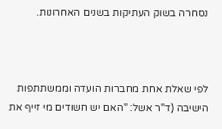נסחרה בשוק העתיקות בשנים האחרונות.



לפי שאלת אחת מחברות הועדה וממשתתפות הישיבה (ד"ר אשל: "האם יש חשודים מי זייף את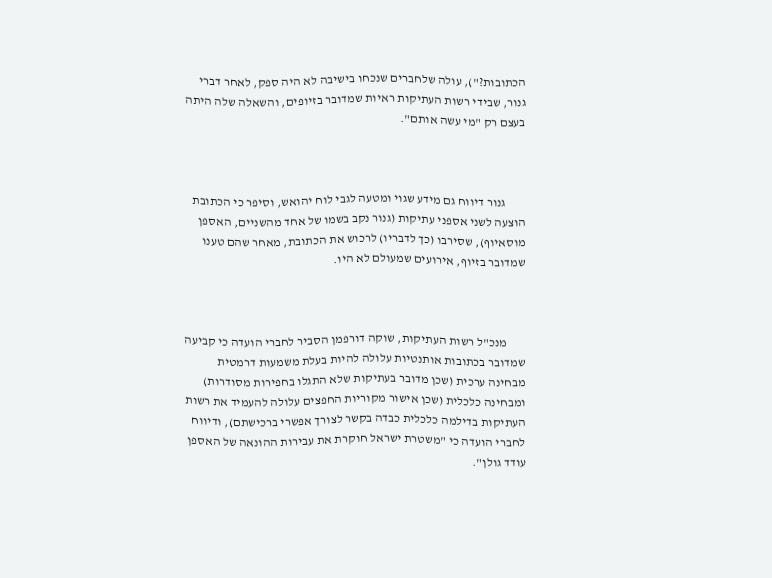הכתובות?"), עולה שלחברים שנכחו בישיבה לא היה ספק, לאחר דברי גנור, שבידי רשות העתיקות ראיות שמדובר בזיופים, והשאלה שלה היתה בעצם רק "מי עשה אותם".



        גנור דיווח גם מידע שגוי ומטעה לגבי לוח יהואש, וסיפר כי הכתובת הוצעה לשני אספני עתיקות (גנור נקב בשמו של אחד מהשניים, האספן מוסאיוף), שסירבו (כך לדבריו) לרכוש את הכתובת, מאחר שהם טענו שמדובר בזיוף, אירועים שמעולם לא היו.



        מנכ"ל רשות העתיקות, שוקה דורפמן הסביר לחברי הועדה כי קביעה שמדובר בכתובות אותנטיות עלולה להיות בעלת משמעות דרמטית מבחינה ערכית (שכן מדובר בעתיקות שלא התגלו בחפירות מסודרות) ומבחינה כלכלית (שכן אישור מקוריות החפצים עלולה להעמיד את רשות העתיקות בדילמה כלכלית כבדה בקשר לצורך אפשרי ברכישתם), ודיווח לחברי הועדה כי "משטרת ישראל חוקרת את עבירות ההונאה של האספן עודד גולן".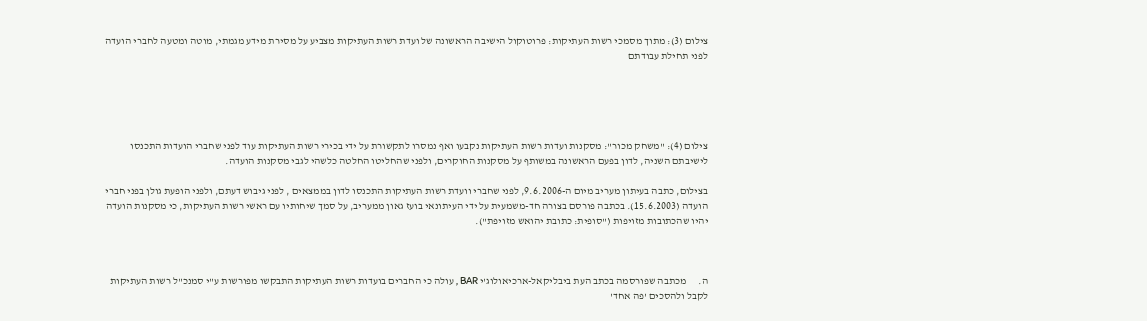צילום (3): מתוך מסמכי רשות העתיקות: פרוטוקול הישיבה הראשונה של ועדת רשות העתיקות מצביע על מסירת מידע מגמתי, מוטה ומטעה לחברי הועדה לפני תחילת עבודתם





צילום (4): "משחק מכור": מסקנות ועדות רשות העתיקות נקבעו ואף נמסרו לתקשורת על ידי בכירי רשות העתיקות עוד לפני שחברי הועדות התכנסו לישיבתם השניה, לדון בפעם הראשונה במשותף על מסקנות החוקרים, ולפני שהחליטו החלטה כלשהי לגבי מסקנות הועדה.

בצילום, כתבה בעיתון מעריב מיום ה-9.6.2006, לפני שחברי וועדת רשות העתיקות התכנסו לדון בממצאים , לפני גיבוש דעתם, ולפני הופעת גולן בפני חברי הועדה (15.6.2003). בכתבה פורסם בצורה חד-משמעית על ידי העיתונאי בועז גאון ממעריב, על סמך שיחותיו עם ראשי רשות העתיקות, כי מסקנות הועדה יהיו שהכתובות מזויפות ("סופית: כתובת יהואש מזויפת").



ה.      מכתבה שפורסמה בכתב העת ביבליקאל-ארכיאולוג'י BAR , עולה כי החברים בועדות רשות העתיקות התבקשו מפורשות ע"י סמנכ"ל רשות העתיקות לקבל ולהסכים 'פה אחד'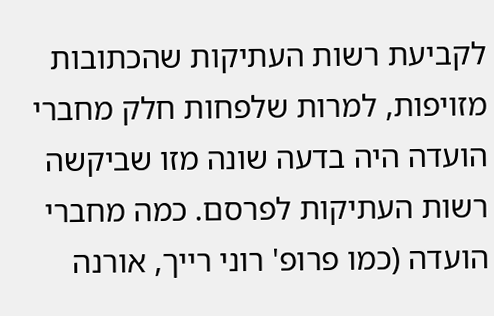לקביעת רשות העתיקות שהכתובות מזויפות, למרות שלפחות חלק מחברי הועדה היה בדעה שונה מזו שביקשה רשות העתיקות לפרסם. כמה מחברי הועדה (כמו פרופ' רוני רייך, אורנה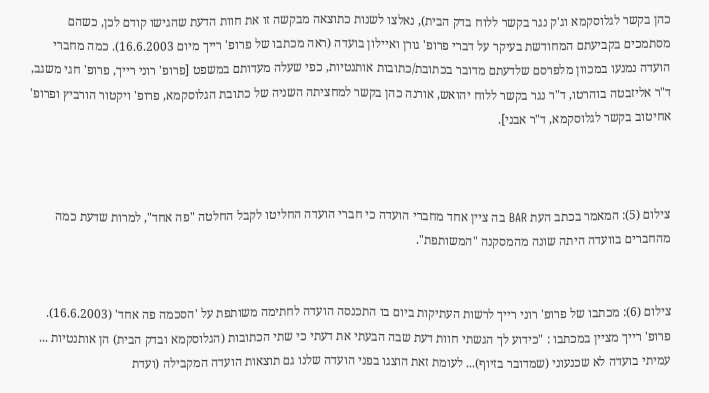כהן בקשר לגלוסקמא וג'ק נגר בקשר ללוח בדק הבית), נאלצו לשנות כתוצאה מבקשה זו את חוות הדעת שהגישו קודם לכן, כשהם מסתמכים בקביעתם המחודשת בעיקר על דברי פרופ' גורן ואיילון בועדה (ראה מכתבו של פרופ' רייך מיום 16.6.2003). כמה מחברי הועדה נמנעו במכוון מלפרסם שלדעתם מדובר בכתובת/כתובות אותנטיות, כפי שעלה מעדותם במשפט [פרופ' רוני רייך, פרופ' חגי משגב, ד"ר אליזבטה בוהרטו, ד"ר נגר בקשר ללוח יהואש, אורנה כהן בקשר למחציתה השניה של כתובת הגלוסקמא, פרופ' ויקטור הורביץ ופרופ' אחיטוב בקשר לגלוסקמא, ד"ר אבני].



צילום (5): המאמר בכתב העת BAR בה ציין אחד מחברי הועדה כי חברי הועדה החליטו לקבל החלטה "פה אחד", למרות שדעת כמה מהחברים בוועדה היתה שונה מהמסקנה "המשותפת".


צילום (6): מכתבו של פרופ' רוני רייך לרשות העתיקות ביום בו התכנסה הועדה לחתימה משותפת על 'הסכמה פה אחד' (16.6.2003). פרופ' רייך מציין במכתבו : "כידוע לך הגשתי חוות דעת שבה הבעתי את דעתי כי שתי הכתובות (הגלוסקמא ובדק הבית) הן אותנטיות ... עמיתי בועדה לא שכנעוני (שמדובר בזיוף)... לעומת זאת הוצגו בפני הועדה שלנו גם תוצאות הועדה המקבילה (ועדת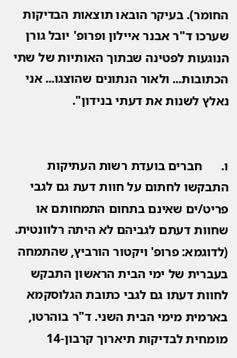החומר). בעיקר הובאו תוצאות הבדיקות שערכו ד"ר אבנר איילון ופרופ' יובל גורן הנוגעות לפטינה שבתוך האותיות של שתי הכתובות... ולאור הנתונים שהוצגו... אני נאלץ לשנות את דעתי בנידון".


ו.      חברים בועדת רשות העתיקות התבקשו לחתום על חוות דעת גם לגבי פריט/ים שאינם בתחום התמחותם או שחוות דעתם לגביהם לא היתה רלוונטית. (לדוגמא: פרופ' ויקטור הורביץ, שהתמחה בעברית של ימי הבית הראשון התבקש לחוות דעתו גם לגבי כתובת הגלוסקמא בארמית מימי הבית השני. ד"ר בוהרטו, מומחית לבדיקות תיארוך קרבון-14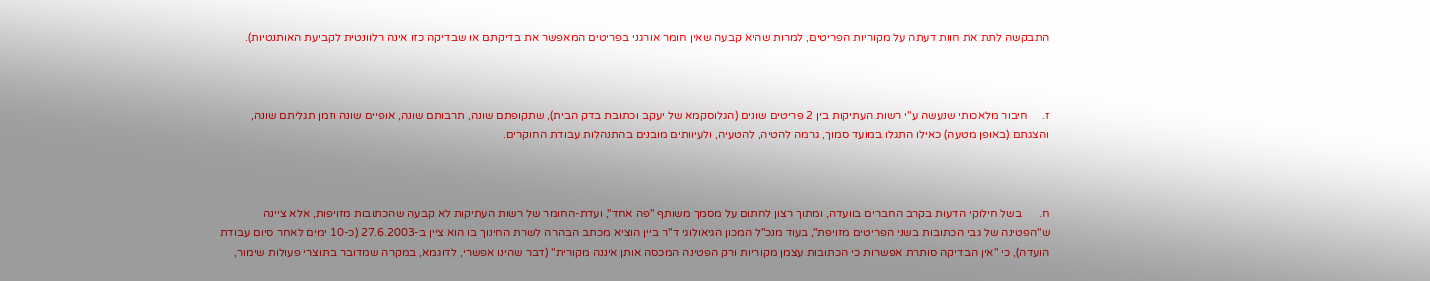התבקשה לתת את חוות דעתה על מקוריות הפריטים, למרות שהיא קבעה שאין חומר אורגני בפריטים המאפשר את בדיקתם או שבדיקה כזו אינה רלוונטית לקביעת האותנטיות).



ז.     חיבור מלאכותי שנעשה ע"י רשות העתיקות בין 2 פריטים שונים (הגלוסקמא של יעקב וכתובת בדק הבית), שתקופתם שונה, תרבותם שונה, אופיים שונה וזמן תגליתם שונה, והצגתם (באופן מטעה) כאילו התגלו במועד סמוך, גרמה להטיה, להטעיה, ולעיוותים מובנים בהתנהלות עבודת החוקרים.



ח.      בשל חילוקי הדעות בקרב החברים בוועדה, ומתוך רצון לחתום על מסמך משותף "פה אחד", ועדת-החומר של רשות העתיקות לא קבעה שהכתובות מזויפות, אלא ציינה ש"הפטינה של גבי הכתובות בשני הפריטים מזויפת", בעוד מנכ"ל המכון הגיאולוגי ד"ר ביין הוציא מכתב הבהרה לשרת החינוך בו הוא ציין ב-27.6.2003 (כ-10 ימים לאחר סיום עבודת הועדה), כי "אין הבדיקה סותרת אפשרות כי הכתובות עצמן מקוריות ורק הפטינה המכסה אותן איננה מקורית" (דבר שהינו אפשרי, לדוגמא, במקרה שמדובר בתוצרי פעולות שימור,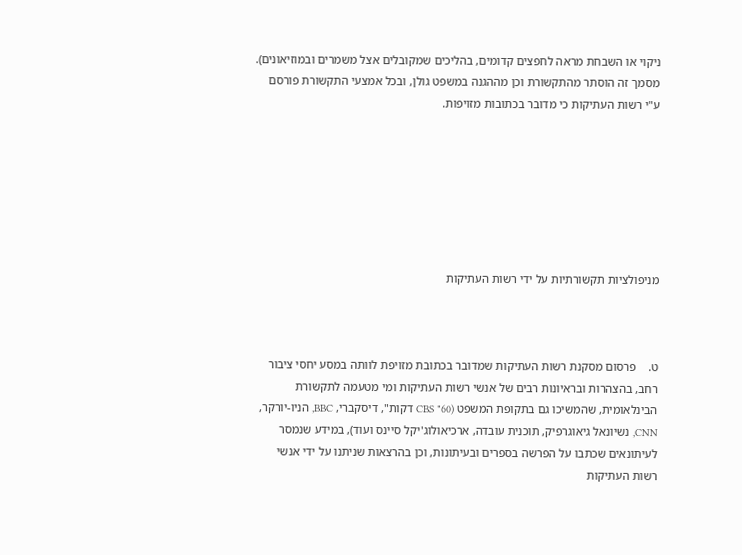ניקוי או השבחת מראה לחפצים קדומים, בהליכים שמקובלים אצל משמרים ובמוזיאונים). מסמך זה הוסתר מהתקשורת וכן מההגנה במשפט גולן, ובכל אמצעי התקשורת פורסם ע"י רשות העתיקות כי מדובר בכתובות מזויפות.







מניפולציות תקשורתיות על ידי רשות העתיקות



ט.    פרסום מסקנת רשות העתיקות שמדובר בכתובת מזויפת לוותה במסע יחסי ציבור רחב, בהצהרות ובראיונות רבים של אנשי רשות העתיקות ומי מטעמה לתקשורת הבינלאומית, שהמשיכו גם בתקופת המשפט (CBS "60 דקות", דיסקברי, BBC, הניו-יורקר, CNN, נשיונאל גיאוגרפיק, תוכנית עובדה, ארכיאולוג'יקל סיינס ועוד), במידע שנמסר לעיתונאים שכתבו על הפרשה בספרים ובעיתונות, וכן בהרצאות שניתנו על ידי אנשי רשות העתיקות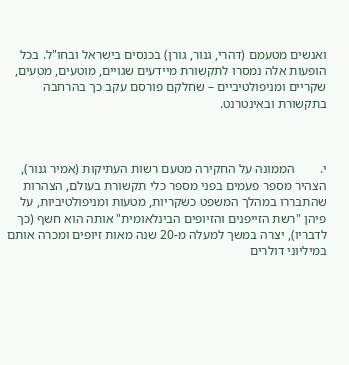ואנשים מטעמם (דהרי, גנור, גורן) בכנסים בישראל ובחו"ל. בכל הופעות אלה נמסרו לתקשורת מיידעים שגויים, מוטעים, מטעים, שקריים ומניפולטיביים – שחלקם פורסם עקב כך בהרחבה בתקשורת ובאינטרנט.



י.        הממונה על החקירה מטעם רשות העתיקות (אמיר גנור), הצהיר מספר פעמים בפני מספר כלי תקשורת בעולם, הצהרות שהתבררו במהלך המשפט כשקריות, מטעות ומניפולטיביות, על פיהן "רשת הזייפנים והזיופים הבינלאומית" אותה הוא חשף (כך לדבריו), יצרה במשך למעלה מ-20 שנה מאות זיופים ומכרה אותם במיליוני דולרים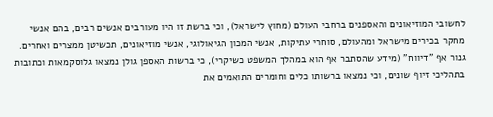לחשובי המוזיאונים והאספנים ברחבי העולם (מחוץ לישראל), וכי ברשת זו היו מעורבים אנשים רבים, בהם אנשי מחקר בכירים מישראל ומהעולם, סוחרי עתיקות, אנשי המכון הגיאולוגי, אנשי מוזיאונים, תכשיטן ממצרים ואחרים. גנור אף "דיווח" (מידע שהסתבר אף הוא במהלך המשפט כשיקרי), כי ברשות האספן גולן נמצאו גלוסקמאות וכתובות בתהליכי זיוף שונים, וכי נמצאו ברשותו כלים וחומרים התואמים את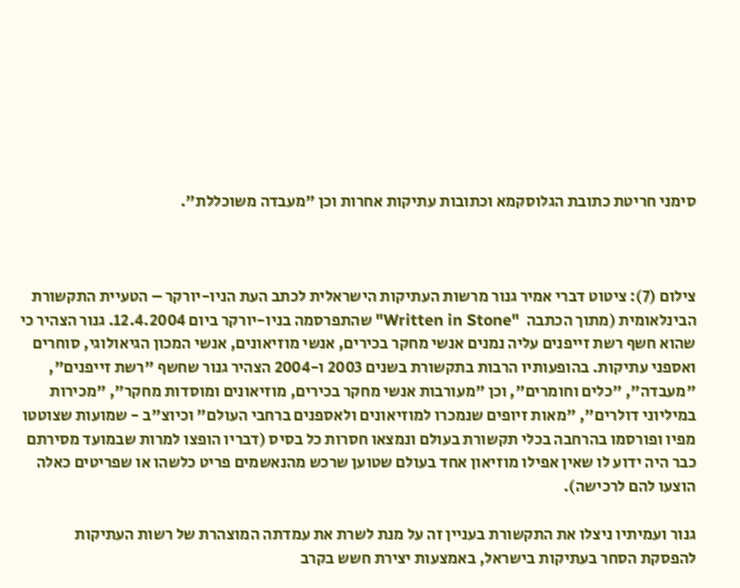סימני חריטת כתובת הגלוסקמא וכתובות עתיקות אחרות וכן "מעבדה משוכללת".



צילום (7): ציטוט דברי אמיר גנור מרשות העתיקות הישראלית לכתב העת הניו-יורקר – הטעיית התקשורת הבינלאומית (מתוך הכתבה  "Written in Stone" שהתפרסמה בניו-יורקר ביום 12.4.2004. גנור הצהיר כי שהוא חשף רשת זייפנים עליה נמנים אנשי מחקר בכירים, אנשי מוזיאונים, אנשי המכון הגיאולוגי, סוחרים ואספני עתיקות. בהופעותיו הרבות בתקשורת בשנים 2003 ו-2004 הצהיר גנור שחשף "רשת זייפנים", "מעבדה", "כלים וחומרים", וכן "מעורבות אנשי מחקר בכירים, מוזיאונים ומוסדות מחקר", "מכירות במיליוני דולרים", "מאות זיופים שנמכרו למוזיאונים ולאספנים ברחבי העולם" וכיוצ"ב - שמועות שצוטטו מפיו ופורסמו בהרחבה בכלי תקשורת בעולם ונמצאו חסרות כל בסיס (דבריו הופצו למרות שבמועד מסירתם כבר היה ידוע לו שאין אפילו מוזיאון אחד בעולם שטוען שרכש מהנאשמים פריט כלשהו או שפריטים כאלה הוצעו להם לרכישה).

גנור ועמיתיו ניצלו את התקשורת בעניין זה על מנת לשרת את עמדתה המוצהרת של רשות העתיקות להפסקת הסחר בעתיקות בישראל, באמצעות יצירת חשש בקרב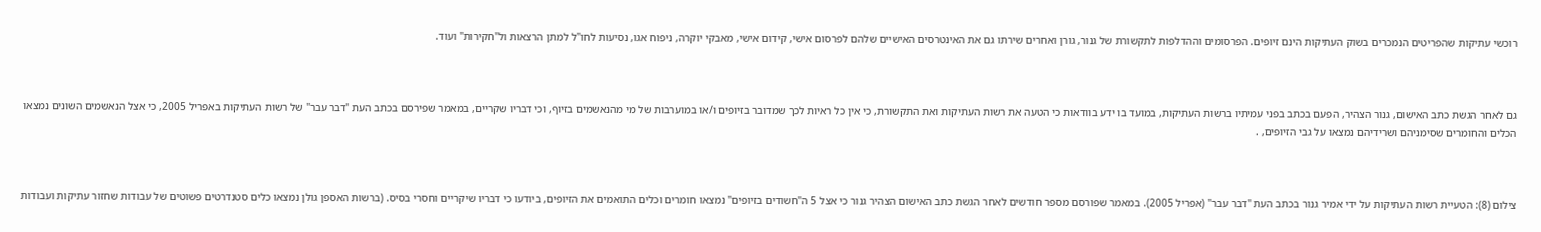רוכשי עתיקות שהפריטים הנמכרים בשוק העתיקות הינם זיופים. הפרסומים וההדלפות לתקשורת של גנור, גורן ואחרים שירתו גם את האינטרסים האישיים שלהם לפרסום אישי, קידום אישי, מאבקי יוקרה, ניפוח אגו, נסיעות לחו"ל למתן הרצאות ול"חקירות" ועוד.



גם לאחר הגשת כתב האישום, גנור הצהיר, הפעם בכתב בפני עמיתיו ברשות העתיקות, במועד בו ידע בוודאות כי הטעה את רשות העתיקות ואת התקשורת, כי אין כל ראיות לכך שמדובר בזיופים ו/או במוערבות של מי מהנאשמים בזיוף, וכי דבריו שקריים, במאמר שפירסם בכתב העת "דבר עבר" של רשות העתיקות באפריל 2005, כי אצל הנאשמים השונים נמצאו הכלים והחומרים שסימניהם ושרידיהם נמצאו על גבי הזיופים, .



צילום (8): הטעיית רשות העתיקות על ידי אמיר גנור בכתב העת "דבר עבר" (אפריל 2005). במאמר שפורסם מספר חודשים לאחר הגשת כתב האישום הצהיר גנור כי אצל 5 ה"חשודים בזיופים" נמצאו חומרים וכלים התואמים את הזיופים, ביודעו כי דבריו שיקריים וחסרי בסיס. (ברשות האספן גולן נמצאו כלים סטנדרטים פשוטים של עבודות שחזור עתיקות ועבודות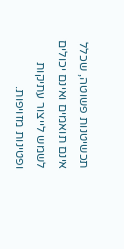תכשיטנות פשוטה, שכלל אינם תואמים ואינם יכולים לשמש לייצור עתיקות ופטינות מזויפות.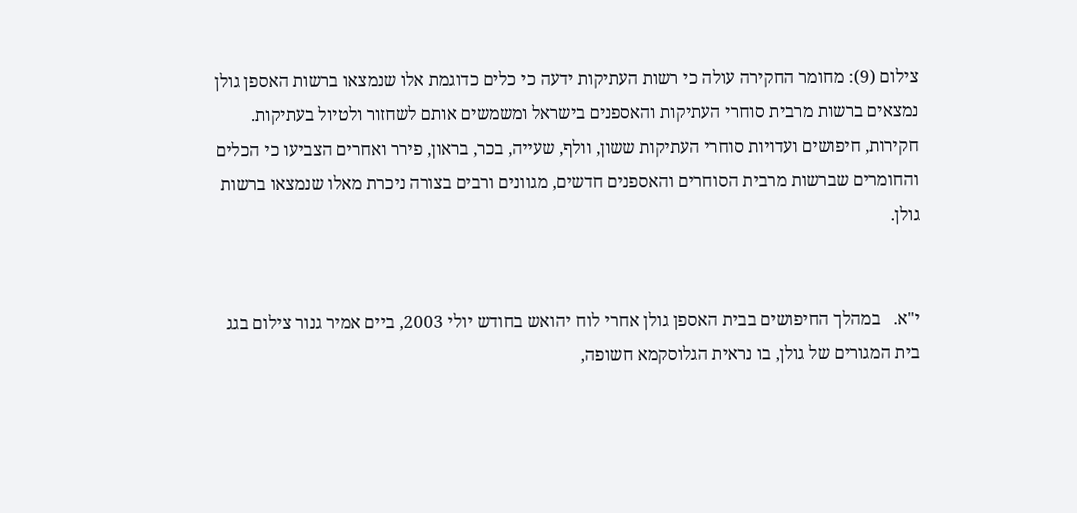צילום (9): מחומר החקירה עולה כי רשות העתיקות ידעה כי כלים כדוגמת אלו שנמצאו ברשות האספן גולן נמצאים ברשות מרבית סוחרי העתיקות והאספנים בישראל ומשמשים אותם לשחזור ולטיול בעתיקות. חקירות, חיפושים ועדויות סוחרי העתיקות ששון, וולף, שעייה, בכר, בראון, פירר ואחרים הצביעו כי הכלים והחומרים שברשות מרבית הסוחרים והאספנים חדשים, מגוונים ורבים בצורה ניכרת מאלו שנמצאו ברשות גולן.


י"א.   במהלך החיפושים בבית האספן גולן אחרי לוח יהואש בחודש יולי 2003, ביים אמיר גנור צילום בגג בית המגורים של גולן, בו נראית הגלוסקמא חשופה,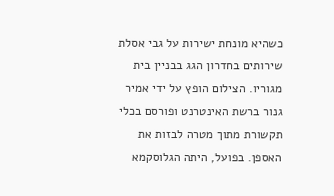כשהיא מונחת ישירות על גבי אסלת שירותים בחדרון הגג בבניין בית מגוריו. הצילום הופץ על ידי אמיר גנור ברשת האינטרנט ופורסם בכלי תקשורת מתוך מטרה לבזות את האספן. בפועל, היתה הגלוסקמא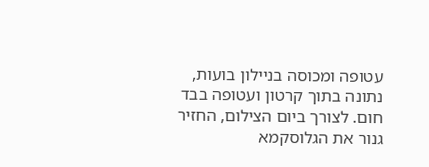עטופה ומכוסה בניילון בועות, נתונה בתוך קרטון ועטופה בבד חום. לצורך ביום הצילום, החזיר גנור את הגלוסקמא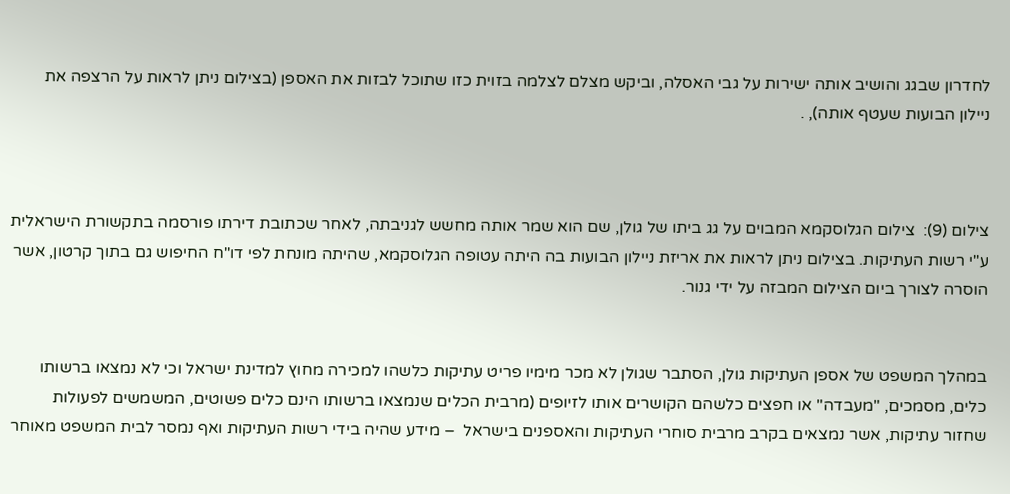לחדרון שבגג והושיב אותה ישירות על גבי האסלה, וביקש מצלם לצלמה בזוית כזו שתוכל לבזות את האספן (בצילום ניתן לראות על הרצפה את ניילון הבועות שעטף אותה), .



צילום (9):  צילום הגלוסקמא המבוים על גג ביתו של גולן, שם הוא שמר אותה מחשש לגניבתה, לאחר שכתובת דירתו פורסמה בתקשורת הישראלית ע"י רשות העתיקות. בצילום ניתן לראות את אריזת ניילון הבועות בה היתה עטופה הגלוסקמא, שהיתה מונחת לפי דו"ח החיפוש גם בתוך קרטון, אשר הוסרה לצורך ביום הצילום המבזה על ידי גנור.


במהלך המשפט של אספן העתיקות גולן, הסתבר שגולן לא מכר מימיו פריט עתיקות כלשהו למכירה מחוץ למדינת ישראל וכי לא נמצאו ברשותו כלים, מסמכים, "מעבדה" או חפצים כלשהם הקושרים אותו לזיופים (מרבית הכלים שנמצאו ברשותו הינם כלים פשוטים, המשמשים לפעולות שחזור עתיקות, אשר נמצאים בקרב מרבית סוחרי העתיקות והאספנים בישראל  – מידע שהיה בידי רשות העתיקות ואף נמסר לבית המשפט מאוחר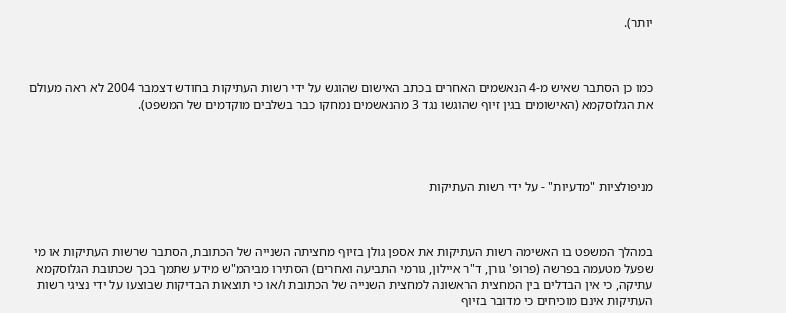יותר).



כמו כן הסתבר שאיש מ-4 הנאשמים האחרים בכתב האישום שהוגש על ידי רשות העתיקות בחודש דצמבר 2004 לא ראה מעולם את הגלוסקמא (האישומים בגין זיוף שהוגשו נגד 3 מהנאשמים נמחקו כבר בשלבים מוקדמים של המשפט).




מניפולציות "מדעיות" - על ידי רשות העתיקות



במהלך המשפט בו האשימה רשות העתיקות את אספן גולן בזיוף מחציתה השנייה של הכתובת, הסתבר שרשות העתיקות או מי שפעל מטעמה בפרשה (פרופ' גורן, ד"ר איילון, גורמי התביעה ואחרים) הסתירו מביהמ"ש מידע שתמך בכך שכתובת הגלוסקמא עתיקה, כי אין הבדלים בין המחצית הראשונה למחצית השנייה של הכתובת ו/או כי תוצאות הבדיקות שבוצעו על ידי נציגי רשות העתיקות אינם מוכיחים כי מדובר בזיוף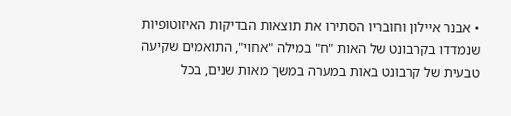• אבנר איילון וחובריו הסתירו את תוצאות הבדיקות האיזוטופיות שנמדדו בקרבונט של האות "ח" במילה "אחוי", התואמים שקיעה טבעית של קרבונט באות במערה במשך מאות שנים, בכל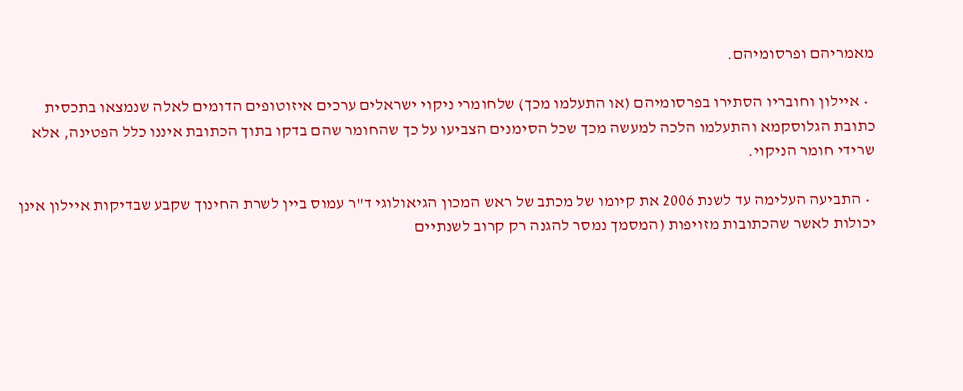מאמריהם ופרסומיהם.

  • איילון וחובריו הסתירו בפרסומיהם (או התעלמו מכך) שלחומרי ניקוי ישראלים ערכים איזוטופים הדומים לאלה שנמצאו בתכסית כתובת הגלוסקמא והתעלמו הלכה למעשה מכך שכל הסימנים הצביעו על כך שהחומר שהם בדקו בתוך הכתובת איננו כלל הפטינה, אלא שרידי חומר הניקוי.

  • התביעה העלימה עד לשנת 2006 את קיומו של מכתב של ראש המכון הגיאולוגי ד"ר עמוס ביין לשרת החינוך שקבע שבדיקות איילון אינן יכולות לאשר שהכתובות מזויפות (המסמך נמסר להגנה רק קרוב לשנתיים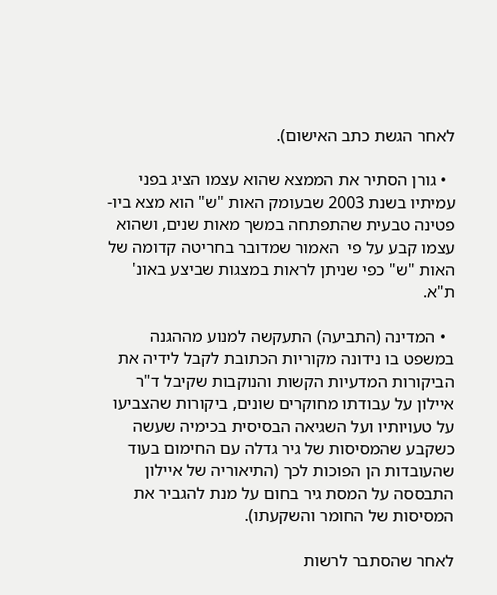לאחר הגשת כתב האישום).

  • גורן הסתיר את הממצא שהוא עצמו הציג בפני עמיתיו בשנת 2003 שבעומק האות "ש" הוא מצא ביו-פטינה טבעית שהתפתחה במשך מאות שנים, ושהוא עצמו קבע על פי  האמור שמדובר בחריטה קדומה של האות "ש" כפי שניתן לראות במצגות שביצע באונ' ת"א.

  • המדינה (התביעה) התעקשה למנוע מההגנה במשפט בו נידונה מקוריות הכתובת לקבל לידיה את הביקורות המדעיות הקשות והנוקבות שקיבל ד"ר איילון על עבודתו מחוקרים שונים, ביקורות שהצביעו על טעויותיו ועל השגיאה הבסיסית בכימיה שעשה כשקבע שהמסיסות של גיר גדלה עם החימום בעוד שהעובדות הן הפוכות לכך (התיאוריה של איילון התבססה על המסת גיר בחום על מנת להגביר את המסיסות של החומר והשקעתו).

לאחר שהסתבר לרשות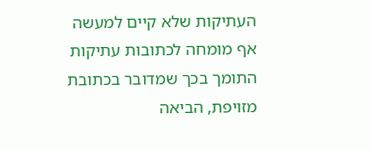העתיקות שלא קיים למעשה אף מומחה לכתובות עתיקות התומך בכך שמדובר בכתובת מזויפת, הביאה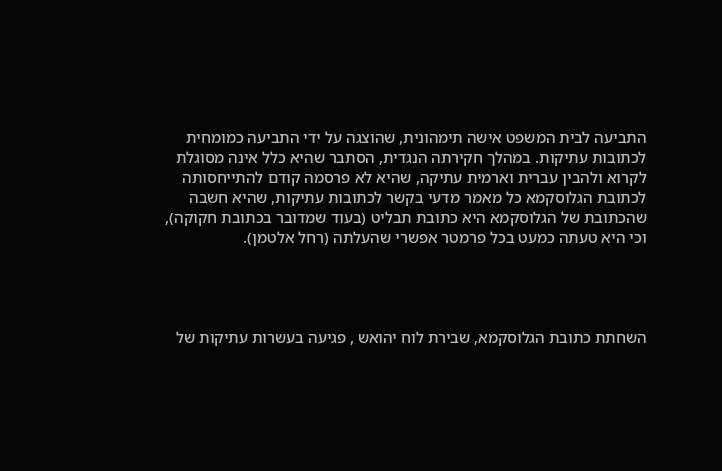התביעה לבית המשפט אישה תימהונית, שהוצגה על ידי התביעה כמומחית לכתובות עתיקות. במהלך חקירתה הנגדית, הסתבר שהיא כלל אינה מסוגלת לקרוא ולהבין עברית וארמית עתיקה, שהיא לא פרסמה קודם להתייחסותה לכתובת הגלוסקמא כל מאמר מדעי בקשר לכתובות עתיקות, שהיא חשבה שהכתובת של הגלוסקמא היא כתובת תבליט (בעוד שמדובר בכתובת חקוקה), וכי היא טעתה כמעט בכל פרמטר אפשרי שהעלתה (רחל אלטמן).




השחתת כתובת הגלוסקמא, שבירת לוח יהואש , פגיעה בעשרות עתיקות של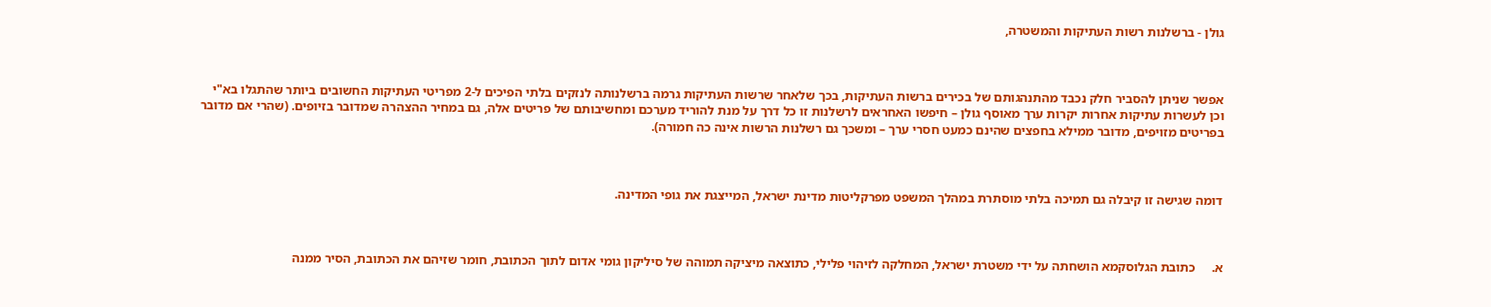גולן - ברשלנות רשות העתיקות והמשטרה,



אפשר שניתן להסביר חלק נכבד מהתנהגותם של בכירים ברשות העתיקות, בכך שלאחר שרשות העתיקות גרמה ברשלנותה לנזקים בלתי הפיכים ל-2 מפריטי העתיקות החשובים ביותר שהתגלו בא"י וכן לעשרות עתיקות אחרות יקרות ערך מאוסף גולן – חיפשו האחראים לרשלנות זו כל דרך על מנת להוריד מערכם ומחשיבותם של פריטים אלה, גם במחיר ההצהרה שמדובר בזיופים. (שהרי אם מדובר בפריטים מזויפים, מדובר ממילא בחפצים שהינם כמעט חסרי ערך – ומשכך גם רשלנות הרשות אינה כה חמורה).



דומה שגישה זו קיבלה גם תמיכה בלתי מוסתרת במהלך המשפט מפרקליטות מדינת ישראל, המייצגת את גופי המדינה.



א.     כתובת הגלוסקמא הושחתה על ידי משטרת ישראל, המחלקה לזיהוי פלילי, כתוצאה מיציקה תמוהה של סיליקון גומי אדום לתוך הכתובת, חומר שזיהם את הכתובת, הסיר ממנה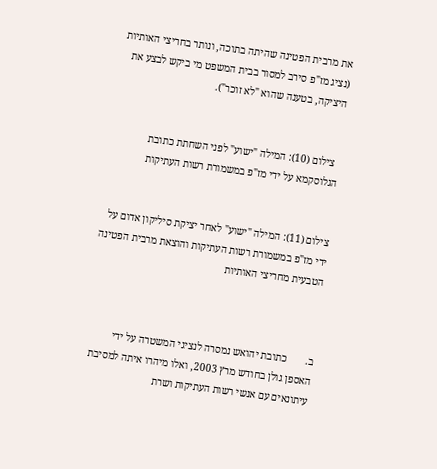את מרבית הפטינה שהיתה בתוכה, ונותר בחריצי האותיות (נציג מז"פ סירב למסור בבית המשפט מי ביקש לבצע את היציקה, בטענה שהוא "לא זוכר").


  צילום (10): המילה "ישוע" לפני השחתת כתובת הגלוסקמא על ידי מז"פ במשמורת רשות העתיקות


צילום (11): המילה "ישוע" לאחר יציקת סיליקון אדום על ידי מז"פ במשמורת רשות העתיקות והוצאת מרבית הפטינה הטבעית מחריצי האותיות



ב.       כתובת יהואש נמסרה לנציגי המשטרה על ידי האספן גולן בחודש מרץ 2003, ואלו מיהרו איתה למסיבת עיתונאים עם אנשי רשות העתיקות ושרת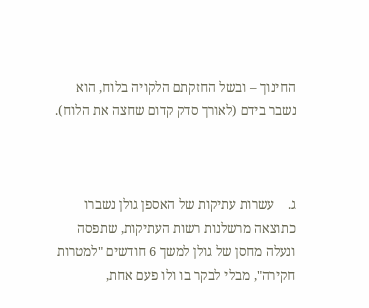החינוך – ובשל החזקתם הלקויה בלוח, הוא נשבר בידם (לאורך סדק קדום שחצה את הלוח).



ג.    עשרות עתיקות של האספן גולן נשברו כתוצאה מרשלנות רשות העתיקות, שתפסה ונעלה מחסן של גולן למשך 6 חודשים "למטרות חקירה", מבלי לבקר בו ולו פעם אחת,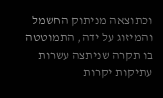וכתוצאה מניתוק החשמל והמיזוג על ידה, התמוטטה בו תקרה שניתצה עשרות עתיקות יקרות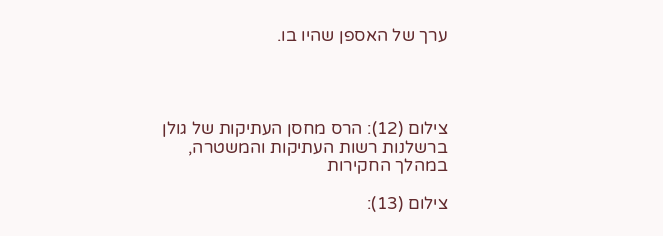ערך של האספן שהיו בו.




צילום (12): הרס מחסן העתיקות של גולן ברשלנות רשות העתיקות והמשטרה, במהלך החקירות

צילום (13):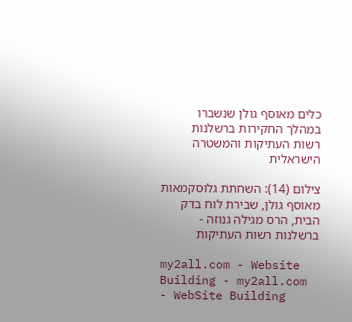כלים מאוסף גולן שנשברו במהלך החקירות ברשלנות רשות העתיקות והמשטרה הישראלית

צילום (14): השחתת גלוסקמאות מאוסף גולן, שבירת לוח בדק הבית, הרס מגילה גנוזה - ברשלנות רשות העתיקות

my2all.com - Website Building - my2all.com - WebSite Building